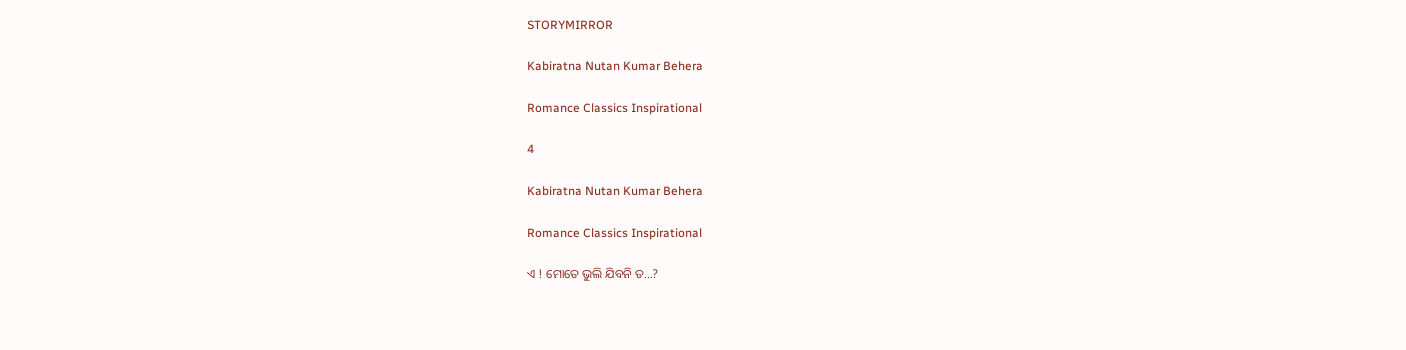STORYMIRROR

Kabiratna Nutan Kumar Behera

Romance Classics Inspirational

4

Kabiratna Nutan Kumar Behera

Romance Classics Inspirational

ଏ ! ମୋତେ ଭୁଲି ଯିବନି ତ...?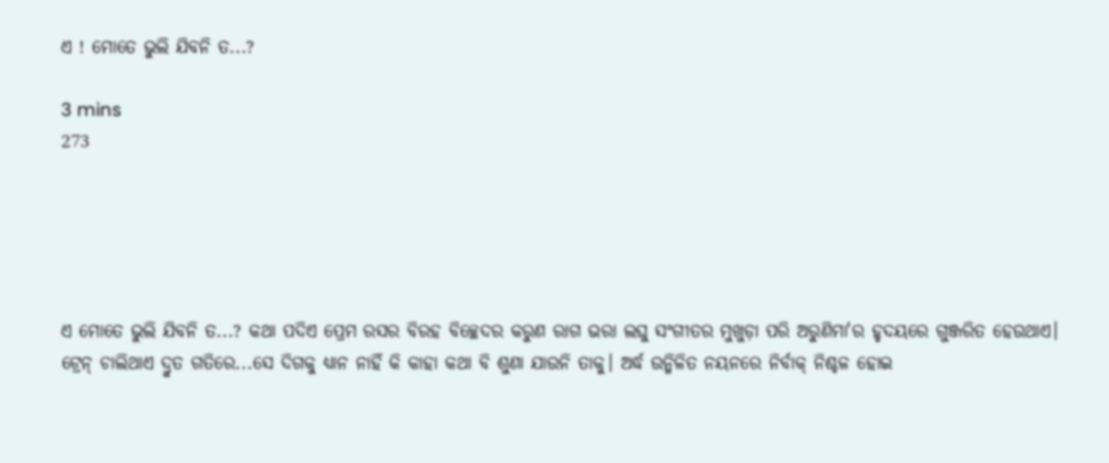ଏ ! ମୋତେ ଭୁଲି ଯିବନି ତ...?

3 mins
273





ଏ ମୋତେ ଭୁଲି ଯିବନି ତ...? କଥା ପଦିଏ ପ୍ରେମ ରସର ବିରହ ବିଚ୍ଛେଦର କରୁଣ ରାଗ ଭରା ଲଘୁ ସଂଗୀତର ମୁଖୁଡ଼ା ପରି ଅରୁଣିମା'ର ହୃଦୟରେ ଗୁଞ୍ଜରିତ ହେଉଥାଏ। ଟ୍ରେନ୍ ଚାଲିଥାଏ ଦ୍ରୁତ ଗତିରେ...ସେ ଦିଗକୁ ଧ୍ୟାନ ନାହିଁ କି କାହା କଥା ବି ଶୁଣା ଯାଉନି ତାକୁ। ଅର୍ଦ୍ଧ ଉନ୍ମିଳିତ ନୟନରେ ନିର୍ବାକ୍ ନିଶ୍ଚଳ ହୋଇ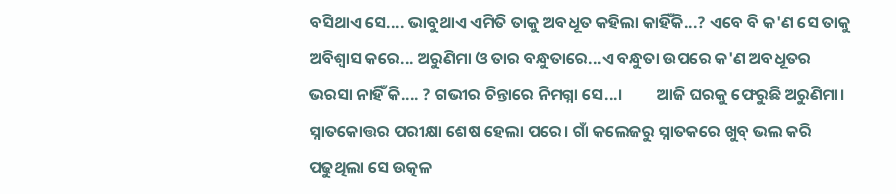ବସିଥାଏ ସେ.... ଭାବୁଥାଏ ଏମିତି ତାକୁ ଅବଧୂତ କହିଲା କାହିଁକି...? ଏବେ ବି କ'ଣ ସେ ତାକୁ ଅବିଶ୍ବାସ କରେ... ଅରୁଣିମା ଓ ତାର ବନ୍ଧୁତାରେ...ଏ ବନ୍ଧୁତା ଉପରେ କ'ଣ ଅବଧୂତର ଭରସା ନାହିଁ କି.... ? ଗଭୀର ଚିନ୍ତାରେ ନିମଗ୍ନା ସେ...।         ଆଜି ଘରକୁ ଫେରୁଛି ଅରୁଣିମା। ସ୍ନାତକୋତ୍ତର ପରୀକ୍ଷା ଶେଷ ହେଲା ପରେ। ଗାଁ କଲେଜରୁ ସ୍ନାତକରେ ଖୁବ୍ ଭଲ କରି ପଢୁଥିଲା ସେ ଉତ୍କଳ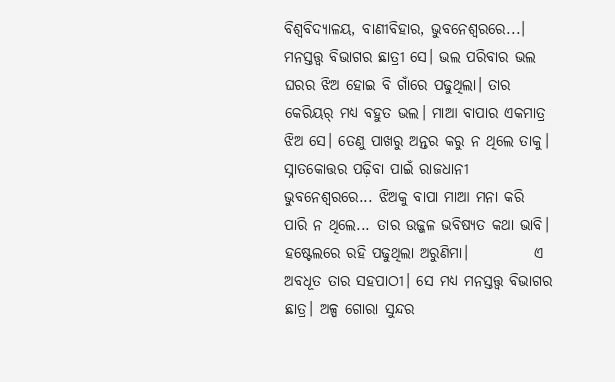ବିଶ୍ୱବିଦ୍ୟାଳୟ, ବାଣୀବିହାର, ଭୁବନେଶ୍ୱରରେ...। ମନସ୍ତତ୍ତ୍ବ ବିଭାଗର ଛାତ୍ରୀ ସେ। ଭଲ ପରିବାର ଭଲ ଘରର ଝିଅ ହୋଇ ବି ଗାଁରେ ପଢୁଥିଲା। ତାର କେରିୟର୍ ମଧ୍ୟ ବହୁତ ଭଲ। ମାଆ ବାପାର ଏକମାତ୍ର ଝିଅ ସେ। ତେଣୁ ପାଖରୁ ଅନ୍ତର କରୁ ନ ଥିଲେ ତାକୁ। ସ୍ନାତକୋତ୍ତର ପଢ଼ିବା ପାଇଁ ରାଜଧାନୀ ଭୁବନେଶ୍ୱରରେ... ଝିଅକୁ ବାପା ମାଆ ମନା କରି ପାରି ନ ଥିଲେ... ତାର ଉଜ୍ଜଳ ଭବିଷ୍ୟତ କଥା ଭାବି। ହଷ୍ଟେଲରେ ରହି ପଢୁଥିଲା ଅରୁଣିମା।           ଏ ଅବଧୂତ ତାର ସହପାଠୀ। ସେ ମଧ୍ୟ ମନସ୍ତତ୍ତ୍ୱ ବିଭାଗର ଛାତ୍ର। ଅଳ୍ପ ଗୋରା ସୁନ୍ଦର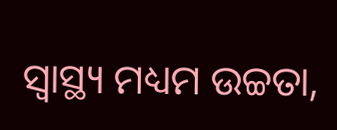ସ୍ଵାସ୍ଥ୍ୟ ମଧ୍ୟମ ଉଚ୍ଚତା,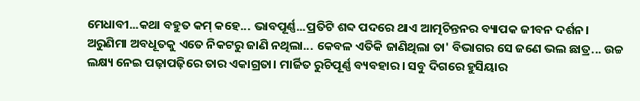ମେଧାବୀ...କଥା ବହୁତ କମ୍ କହେ... ଭାବପୂର୍ଣ୍ଣ...ପ୍ରତିଟି ଶବ୍ଦ ପଦରେ ଥାଏ ଆତ୍ମଚିନ୍ତନର ବ୍ୟାପକ ଜୀବନ ଦର୍ଶନ। ଅରୁଣିମା ଅବଧୂତକୁ ଏତେ ନିକଟରୁ ଜାଣି ନଥିଲା... କେବଳ ଏତିକି ଜାଣିଥିଲା ତା' ବିଭାଗର ସେ ଜଣେ ଭଲ ଛାତ୍ର... ଉଚ୍ଚ ଲକ୍ଷ୍ୟ ନେଇ ପଢ଼ାପଢ଼ିରେ ତାର ଏକାଗ୍ରତା। ମାର୍ଜିତ ରୁଚିପୂର୍ଣ୍ଣ ବ୍ୟବହାର। ସବୁ ଦିଗରେ ହୁସିୟାର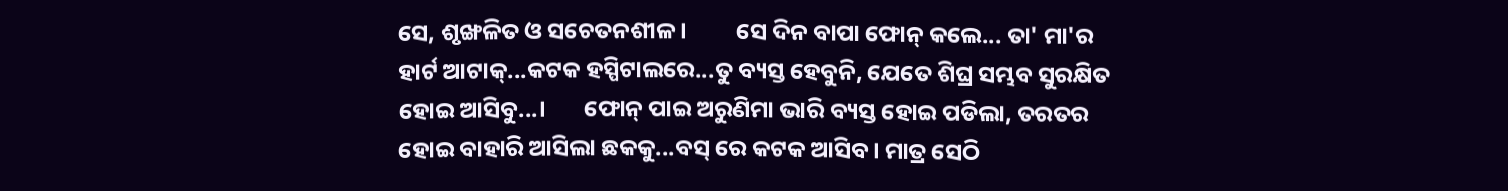ସେ, ଶୃଙ୍ଖଳିତ ଓ ସଚେତନଶୀଳ।         ସେ ଦିନ ବାପା ଫୋନ୍ କଲେ... ତା' ମା'ର ହାର୍ଟ ଆଟାକ୍...କଟକ ହସ୍ପିଟାଲରେ...ତୁ ବ୍ୟସ୍ତ ହେବୁନି, ଯେତେ ଶିଘ୍ର ସମ୍ଭବ ସୁରକ୍ଷିତ ହୋଇ ଆସିବୁ...।       ଫୋନ୍ ପାଇ ଅରୁଣିମା ଭାରି ବ୍ୟସ୍ତ ହୋଇ ପଡିଲା, ତରତର ହୋଇ ବାହାରି ଆସିଲା ଛକକୁ...ବସ୍ ରେ କଟକ ଆସିବ। ମାତ୍ର ସେଠି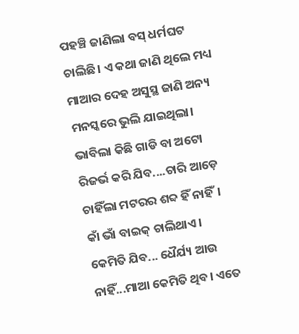ପହଞ୍ଚି ଜାଣିଲା ବସ୍ ଧର୍ମଘଟ ଚାଲିଛି। ଏ କଥା ଜାଣି ଥିଲେ ମଧ୍ୟ ମାଆର ଦେହ ଅସୁସ୍ଥ ଜାଣି ଅନ୍ୟ ମନସ୍କରେ ଭୁଲି ଯାଇଥିଲା। ଭାବିଲା କିଛି ଗାଡି ବା ଅଟୋ ରିଜର୍ଭ କରି ଯିବ....ଚାରି ଆଡ଼େ ଚାହିଁଲା ମଟରର ଶବ୍ଦ ହିଁ ନାହିଁ। କାଁ ଭାଁ ବାଇକ୍ ଚାଲିଥାଏ। କେମିତି ଯିବ... ଧୈର୍ଯ୍ୟ ଆଉ ନାହିଁ...ମାଆ କେମିତି ଥିବ। ଏତେ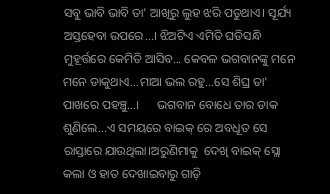ସବୁ ଭାବି ଭାବି ତା' ଆଖିରୁ ଲୁହ ଝରି ପଡୁଥାଏ। ସୂର୍ଯ୍ୟ ଅସ୍ତହେବା ଉପରେ...। ଝିଅଟିଏ ଏମିତି ଘଡିସନ୍ଧି ମୁହୂର୍ତ୍ତରେ କେମିତି ଆସିବ... କେବଳ ଭଗବାନଙ୍କୁ ମନେ ମନେ ଡାକୁଥାଏ...ମାଆ ଭଲ ରହୁ...ସେ ଶିଘ୍ର ତା' ପାଖରେ ପହଞ୍ଚୁ...।      ଭଗବାନ ବୋଧେ ତାର ଡାକ ଶୁଣିଲେ...ଏ ସମୟରେ ବାଇକ୍ ରେ ଅବଧୂତ ସେ ରାସ୍ତାରେ ଯାଉଥିଲା।ଅରୁଣିମାକୁ  ଦେଖି ବାଇକ୍ ସ୍ଲୋ କଲା ଓ ହାତ ଦେଖାଇବାରୁ ଗାଡ଼ି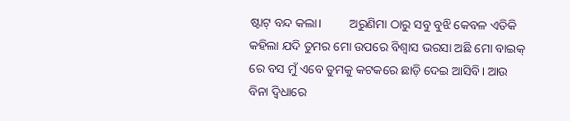ଷ୍ଟାଟ୍ ବନ୍ଦ କଲା।         ଅରୁଣିମା ଠାରୁ ସବୁ ବୁଝି କେବଳ ଏତିକି କହିଲା ଯଦି ତୁମର ମୋ ଉପରେ ବିଶ୍ଵାସ ଭରସା ଅଛି ମୋ ବାଇକ୍ ରେ ବସ ମୁଁ ଏବେ ତୁମକୁ କଟକରେ ଛାଡ଼ି ଦେଇ ଆସିବି। ଆଉ ବିନା ଦ୍ବିଧାରେ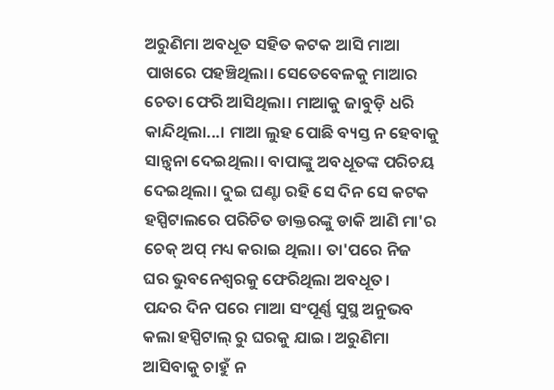ଅରୁଣିମା ଅବଧୂତ ସହିତ କଟକ ଆସି ମାଆ ପାଖରେ ପହଞ୍ଚିଥିଲା। ସେତେବେଳକୁ ମାଆର ଚେତା ଫେରି ଆସିଥିଲା। ମାଆକୁ ଜାବୁଡ଼ି ଧରି କାନ୍ଦିଥିଲା...। ମାଆ ଲୁହ ପୋଛି ବ୍ୟସ୍ତ ନ ହେବାକୁ ସାନ୍ତ୍ଵନା ଦେଇଥିଲା। ବାପାଙ୍କୁ ଅବଧୂତଙ୍କ ପରିଚୟ ଦେଇଥିଲା। ଦୁଇ ଘଣ୍ଟା ରହି ସେ ଦିନ ସେ କଟକ ହସ୍ପିଟାଲରେ ପରିଚିତ ଡାକ୍ତରଙ୍କୁ ଡାକି ଆଣି ମା'ର ଚେକ୍ ଅପ୍ ମଧ୍ୟ କରାଇ ଥିଲା। ତା'ପରେ ନିଜ ଘର ଭୁବନେଶ୍ୱରକୁ ଫେରିଥିଲା ଅବଧୂତ।     ପନ୍ଦର ଦିନ ପରେ ମାଆ ସଂପୂର୍ଣ୍ଣ ସୁସ୍ଥ ଅନୁଭବ କଲା ହସ୍ପିଟାଲ୍ ରୁ ଘରକୁ ଯାଇ। ଅରୁଣିମା ଆସିବାକୁ ଚାହୁଁ ନ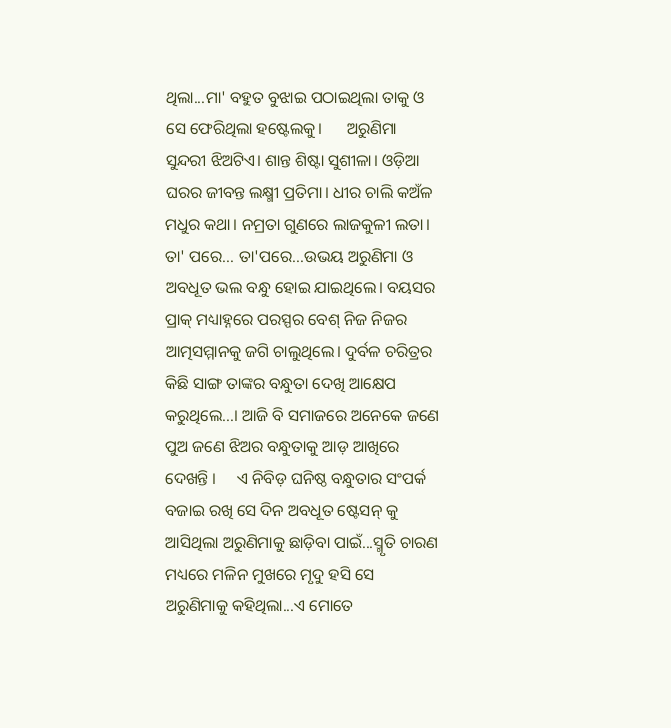ଥିଲା...ମା' ବହୁତ ବୁଝାଇ ପଠାଇଥିଲା ତାକୁ ଓ ସେ ଫେରିଥିଲା ହଷ୍ଟେଲକୁ।      ଅରୁଣିମା ସୁନ୍ଦରୀ ଝିଅଟିଏ। ଶାନ୍ତ ଶିଷ୍ଟା ସୁଶୀଳା। ଓଡ଼ିଆ ଘରର ଜୀବନ୍ତ ଲକ୍ଷ୍ମୀ ପ୍ରତିମା। ଧୀର ଚାଲି କଅଁଳ ମଧୁର କଥା। ନମ୍ରତା ଗୁଣରେ ଲାଜକୁଳୀ ଲତା।    ତା' ପରେ... ତା'ପରେ...ଉଭୟ ଅରୁଣିମା ଓ ଅବଧୂତ ଭଲ ବନ୍ଧୁ ହୋଇ ଯାଇଥିଲେ। ବୟସର ପ୍ରାକ୍ ମଧ୍ୟାହ୍ନରେ ପରସ୍ପର ବେଶ୍ ନିଜ ନିଜର ଆତ୍ମସମ୍ମାନକୁ ଜଗି ଚାଲୁଥିଲେ। ଦୁର୍ବଳ ଚରିତ୍ରର କିଛି ସାଙ୍ଗ ତାଙ୍କର ବନ୍ଧୁତା ଦେଖି ଆକ୍ଷେପ କରୁଥିଲେ...। ଆଜି ବି ସମାଜରେ ଅନେକେ ଜଣେ ପୁଅ ଜଣେ ଝିଅର ବନ୍ଧୁତାକୁ ଆଡ଼ ଆଖିରେ ଦେଖନ୍ତି ।     ଏ ନିବିଡ଼ ଘନିଷ୍ଠ ବନ୍ଧୁତାର ସଂପର୍କ ବଜାଇ ରଖି ସେ ଦିନ ଅବଧୂତ ଷ୍ଟେସନ୍ କୁ ଆସିଥିଲା ଅରୁଣିମାକୁ ଛାଡ଼ିବା ପାଇଁ...ସ୍ମୃତି ଚାରଣ ମଧ୍ୟରେ ମଳିନ ମୁଖରେ ମୃଦୁ ହସି ସେ ଅରୁଣିମାକୁ କହିଥିଲା...ଏ ମୋତେ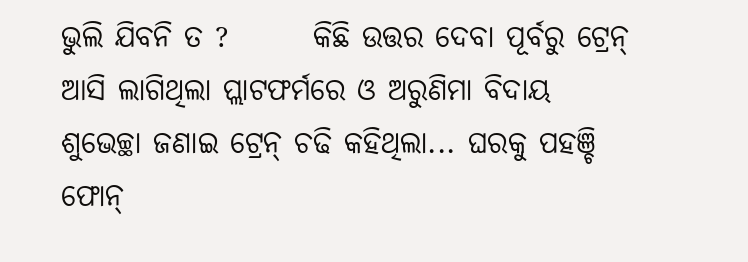ଭୁଲି ଯିବନି ତ ?       କିଛି ଉତ୍ତର ଦେବା ପୂର୍ବରୁ ଟ୍ରେନ୍ ଆସି ଲାଗିଥିଲା ପ୍ଲାଟଫର୍ମରେ ଓ ଅରୁଣିମା ବିଦାୟ ଶୁଭେଚ୍ଛା ଜଣାଇ ଟ୍ରେନ୍ ଚଢି କହିଥିଲା... ଘରକୁ ପହଞ୍ଚି ଫୋନ୍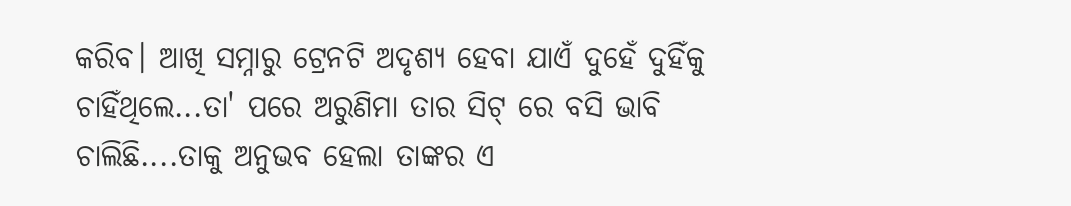କରିବ। ଆଖି ସମ୍ନାରୁ ଟ୍ରେନଟି ଅଦୃଶ୍ୟ ହେବା ଯାଏଁ ଦୁହେଁ ଦୁହିଁକୁ ଚାହିଁଥିଲେ...ତା' ପରେ ଅରୁଣିମା ତାର ସିଟ୍ ରେ ବସି ଭାବି ଚାଲିଛି....ତାକୁ ଅନୁଭବ ହେଲା ତାଙ୍କର ଏ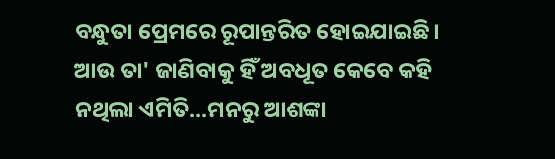ବନ୍ଧୁତା ପ୍ରେମରେ ରୂପାନ୍ତରିତ ହୋଇଯାଇଛି। ଆଉ ତା' ଜାଣିବାକୁ ହିଁ ଅବଧୂତ କେବେ କହି ନଥିଲା ଏମିତି...ମନରୁ ଆଶଙ୍କା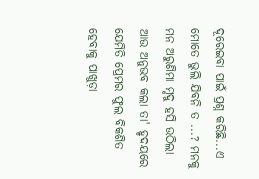ଦୂରେଇବା ପାଇଁ ପ୍ରଶ୍ନ କରିଛି...ଏ ମୋତେ ଭୁଲି ଯିବନି ତ ...? ମନକୁ ମନ ଅରୁଣିମା ମୃଦୁ ହସି ଉଠିଲା ଆଉ ଅନୁଭବ କଲା ତା' ହୃଦୟରେ ଯେମିତି ପ୍ରେମର ଫୁଲ ବିକଶିତ ହେବାକୁ ପାଖୁଡ଼ା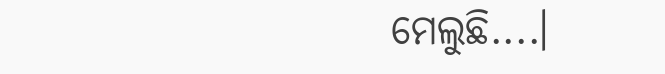ମେଲୁଛି....।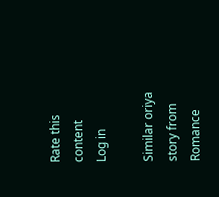Rate this content
Log in

Similar oriya story from Romance